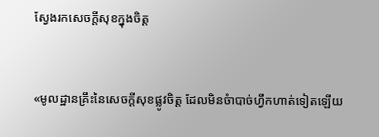ស្វែងរកសេចក្តីសុខក្នុងចិត្ត


«មូលដ្ឋានគ្រឹះនៃសេចក្តីសុខផ្លូវចិត្ត ដែលមិនចំាបាច់ហ្វឹកហាត់ទៀតឡើយ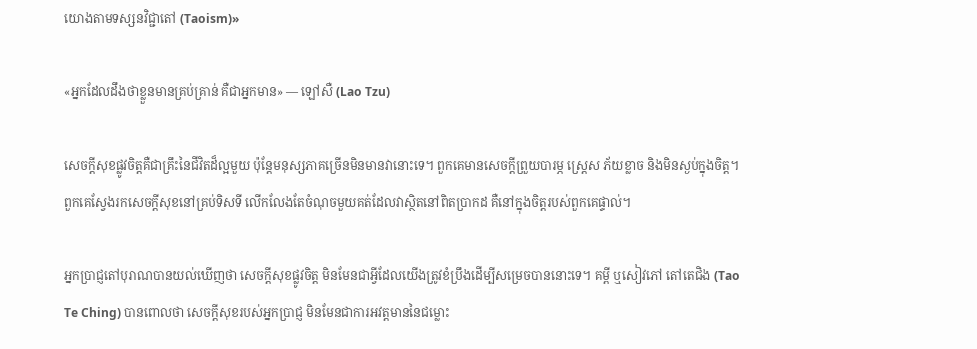យោងតាមទស្សនវិជ្ជាតៅ (Taoism)»

«អ្នកដែលដឹងថាខ្លួនមានគ្រប់គ្រាន់ គឺជាអ្នកមាន» — ឡៅសឺ (Lao Tzu)

សេចក្តីសុខផ្លូវចិត្តគឺជាគ្រឹះនៃជីវិតដ៏ល្អមួយ ប៉ុន្តែមនុស្សភាគច្រើនមិនមានវានោះទេ។ ពួកគេមានសេចក្តីព្រួយបារម្ភ ស្រ្តេស ភ័យខ្លាច និងមិនស្ងប់ក្នុងចិត្ត។ ពួកគេស្វែងរកសេចក្តីសុខនៅគ្រប់ទិសទី លើកលែងតែចំណុចមួយគត់ដែលវាស្ថិតនៅពិតប្រាកដ គឺនៅក្នុងចិត្តរបស់ពួកគេផ្ទាល់។

អ្នកប្រាជ្ញតៅបុរាណបានយល់ឃើញថា សេចក្តីសុខផ្លូវចិត្ត មិនមែនជាអ្វីដែលយើងត្រូវខំប្រឹងដើម្បីសម្រេចបាននោះទេ។ គម្ពី ឬសៀវភៅ តៅតេជិង (Tao Te Ching) បានពោលថា សេចក្តីសុខរបស់អ្នកប្រាជ្ញ មិនមែនជាការអវត្តមាននៃជម្លោះ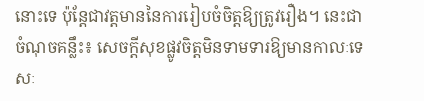នោះទេ ប៉ុន្តែជាវត្តមាននៃការរៀបចំចិត្តឱ្យត្រូវរឿង។ នេះជាចំណុចគន្លឹះ៖ សេចក្តីសុខផ្លូវចិត្តមិនទាមទារឱ្យមានកាលៈទេសៈ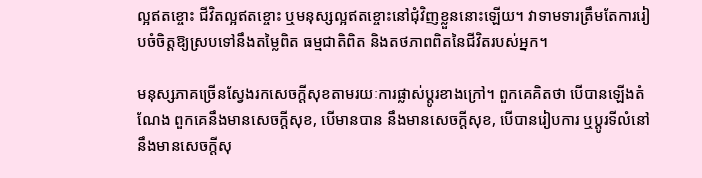ល្អឥតខ្ចោះ ជីវិតល្អឥតខ្ចោះ ឬមនុស្សល្អឥតខ្ចោះនៅជុំវិញខ្លួននោះឡើយ។ វាទាមទារត្រឹមតែការរៀបចំចិត្តឱ្យស្របទៅនឹងតម្លៃពិត ធម្មជាតិពិត និងតថភាពពិតនៃជីវិតរបស់អ្នក។

មនុស្សភាគច្រើនស្វែងរកសេចក្តីសុខតាមរយៈការផ្លាស់ប្តូរខាងក្រៅ។ ពួកគេគិតថា បើបានឡើងតំណែង ពួកគេនឹងមានសេចក្តីសុខ, បើមានបាន នឹងមានសេចក្តីសុខ, បើបានរៀបការ ឬប្តូរទីលំនៅ នឹងមានសេចក្តីសុ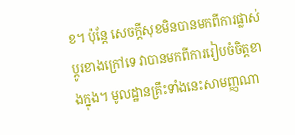ខ។ ប៉ុន្តែ សេចក្តីសុខមិនបានមកពីការផ្លាស់ប្តូរខាងក្រៅទេ វាបានមកពីការរៀបចំចិត្តខាងក្នុង។ មូលដ្ឋានគ្រឹះទាំងនេះសាមញ្ញណា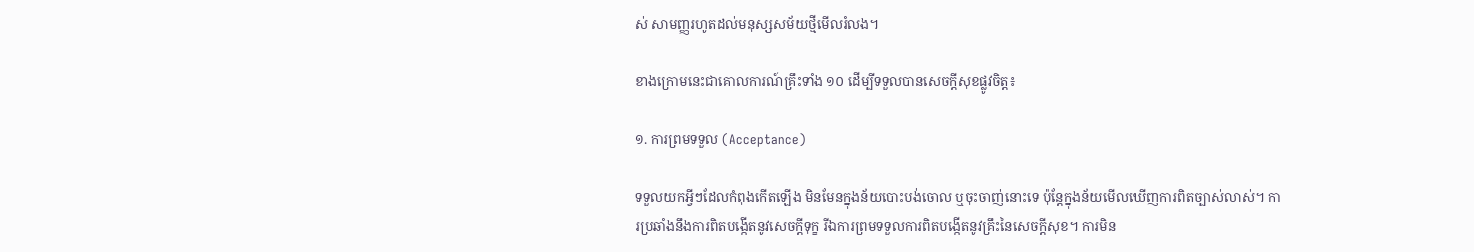ស់ សាមញ្ញរហូតដល់មនុស្សសម័យថ្មីមើលរំលង។

ខាងក្រោមនេះជាគោលការណ៍គ្រឹះទាំង ១០ ដើម្បីទទួលបានសេចក្តីសុខផ្លូវចិត្ត៖

១. ការព្រមទទួល (Acceptance)

ទទួលយកអ្វីៗដែលកំពុងកើតឡើង មិនមែនក្នុងន័យបោះបង់ចោល ឬចុះចាញ់នោះទេ ប៉ុន្តែក្នុងន័យមើលឃើញការពិតច្បាស់លាស់។ ការប្រឆាំងនឹងការពិតបង្កើតនូវសេចក្តីទុក្ខ រីឯការព្រមទទួលការពិតបង្កើតនូវគ្រឹះនៃសេចក្តីសុខ។ ការមិន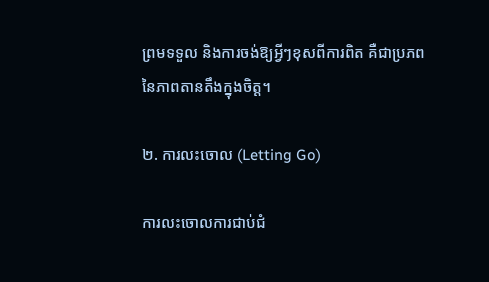ព្រមទទួល និងការចង់ឱ្យអ្វីៗខុសពីការពិត គឺជាប្រភពនៃភាពតានតឹងក្នុងចិត្ត។

២. ការលះចោល (Letting Go)

ការលះចោលការជាប់ជំ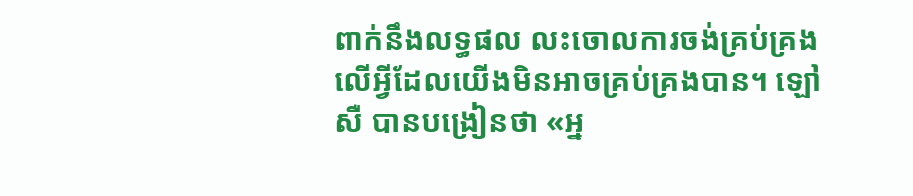ពាក់នឹងលទ្ធផល លះចោលការចង់គ្រប់គ្រងលើអ្វីដែលយើងមិនអាចគ្រប់គ្រងបាន។ ឡៅសឺ បានបង្រៀនថា «អ្ន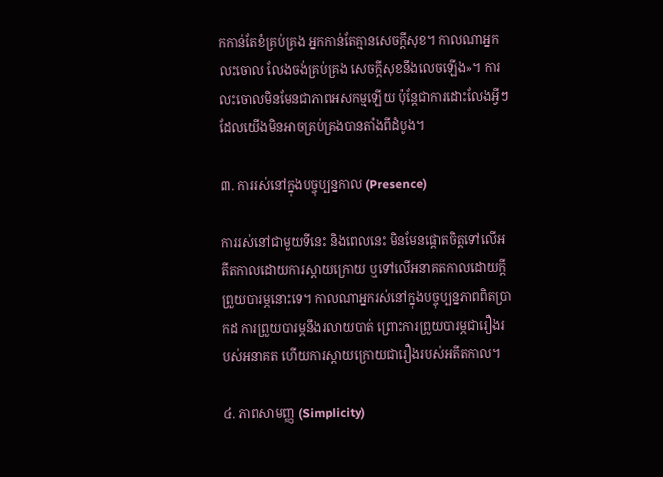កកាន់តែខំគ្រប់គ្រង អ្នកកាន់តែគ្មានសេចក្តីសុខ។ កាលណាអ្នកលះចោល លែងចង់គ្រប់គ្រង សេចក្តីសុខនឹងលេចឡើង»។ ការលះចោលមិនមែនជាភាពអសកម្មឡើយ ប៉ុន្តែជាការដោះលែងអ្វីៗ ដែលយើងមិនអាចគ្រប់គ្រងបានតាំងពីដំបូង។

៣. ការរស់នៅក្នុងបច្ចុប្បន្នកាល (Presence)

ការរស់នៅជាមួយទីនេះ និងពេលនេះ មិនមែនផ្ដោតចិត្តទៅលើអតីតកាលដោយការស្ដាយក្រោយ ឬទៅលើអនាគតកាលដោយក្តីព្រួយបារម្ភនោះទេ។ កាលណាអ្នករស់នៅក្នុងបច្ចុប្បន្នភាពពិតប្រាកដ ការព្រួយបារម្ភនឹងរលាយបាត់ ព្រោះការព្រួយបារម្ភជារឿងរបស់អនាគត ហើយការស្តាយក្រោយជារឿងរបស់អតីតកាល។

៤. ភាពសាមញ្ញ (Simplicity)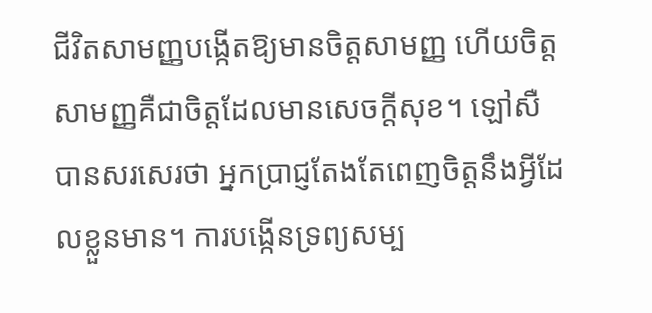ជីវិតសាមញ្ញបង្កើតឱ្យមានចិត្តសាមញ្ញ ហើយចិត្តសាមញ្ញគឺជាចិត្តដែលមានសេចក្តីសុខ។ ឡៅសឺ បានសរសេរថា អ្នកប្រាជ្ញតែងតែពេញចិត្តនឹងអ្វីដែលខ្លួនមាន។ ការបង្កើនទ្រព្យសម្ប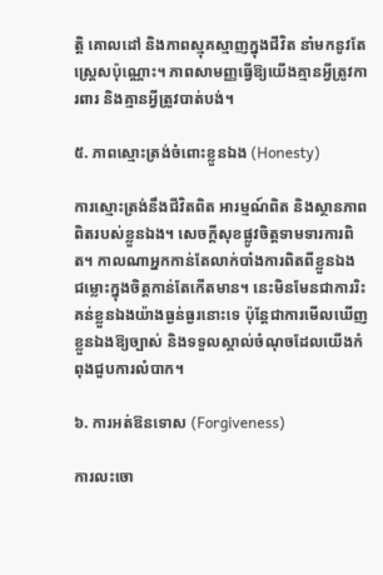ត្តិ គោលដៅ និងភាពស្មុគស្មាញក្នុងជីវិត នាំមកនូវតែស្រ្តេសប៉ុណ្ណោះ។ ភាពសាមញ្ញធ្វើឱ្យយើងគ្មានអ្វីត្រូវការពារ និងគ្មានអ្វីត្រូវបាត់បង់។

៥. ភាពស្មោះត្រង់ចំពោះខ្លួនឯង (Honesty)

ការស្មោះត្រង់នឹងជីវិតពិត អារម្មណ៍ពិត និងស្ថានភាពពិតរបស់ខ្លួនឯង។ សេចក្តីសុខផ្លូវចិត្តទាមទារការពិត។ កាលណាអ្នកកាន់តែលាក់បាំងការពិតពីខ្លួនឯង ជម្លោះក្នុងចិត្តកាន់តែកើតមាន។ នេះមិនមែនជាការរិះគន់ខ្លួនឯងយ៉ាងធ្ងន់ធ្ងរនោះទេ ប៉ុន្តែជាការមើលឃើញខ្លួនឯងឱ្យច្បាស់ និងទទួលស្គាល់ចំណុចដែលយើងកំពុងជួបការលំបាក។

៦. ការអត់ឱនទោស (Forgiveness)

ការលះចោ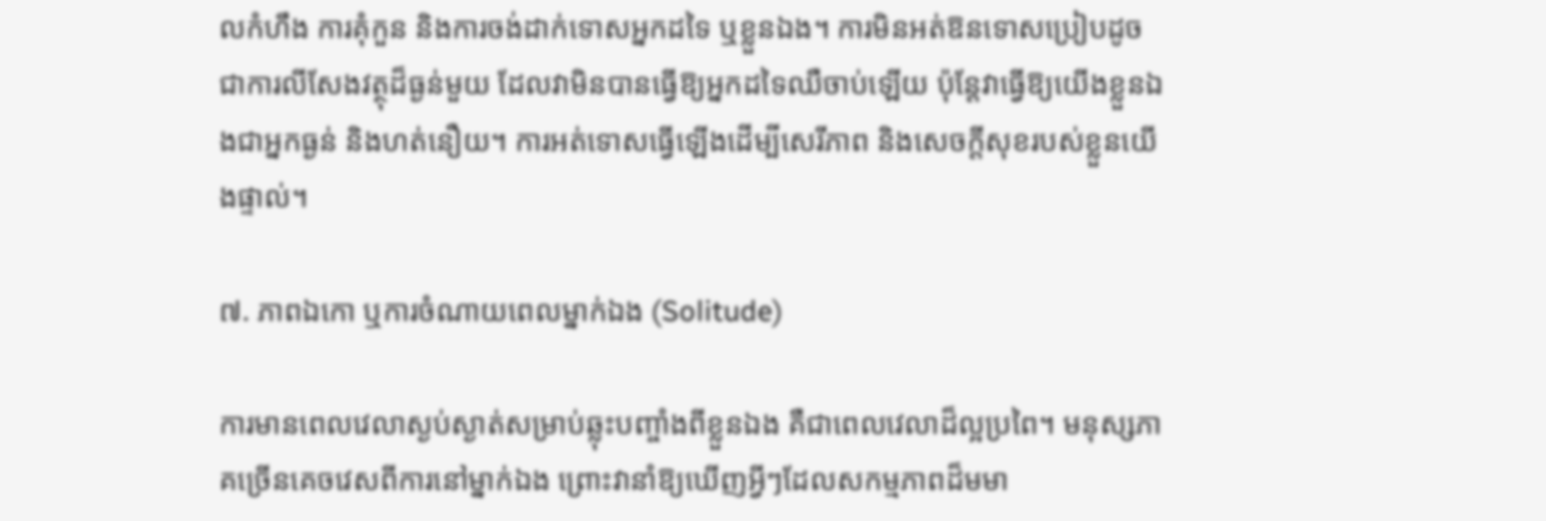លកំហឹង ការគុំកួន និងការចង់ដាក់ទោសអ្នកដទៃ ឬខ្លួនឯង។ ការមិនអត់ឱនទោសប្រៀបដូចជាការលីសែងវត្ថុដ៏ធ្ងន់មួយ ដែលវាមិនបានធ្វើឱ្យអ្នកដទៃឈឺចាប់ឡើយ ប៉ុន្តែវាធ្វើឱ្យយើងខ្លួនឯងជាអ្នកធ្ងន់ និងហត់នឿយ។ ការអត់ទោសធ្វើឡើងដើម្បីសេរីភាព និងសេចក្តីសុខរបស់ខ្លួនយើងផ្ទាល់។

៧. ភាពឯកោ ឬការចំណាយពេលម្នាក់ឯង (Solitude)

ការមានពេលវេលាស្ងប់ស្ងាត់សម្រាប់ឆ្លុះបញ្ចាំងពីខ្លួនឯង គឺជាពេលវេលាដ៏ល្អប្រពៃ។ មនុស្សភាគច្រើនគេចវេសពីការនៅម្នាក់ឯង ព្រោះវានាំឱ្យឃើញអ្វីៗដែលសកម្មភាពដ៏មមា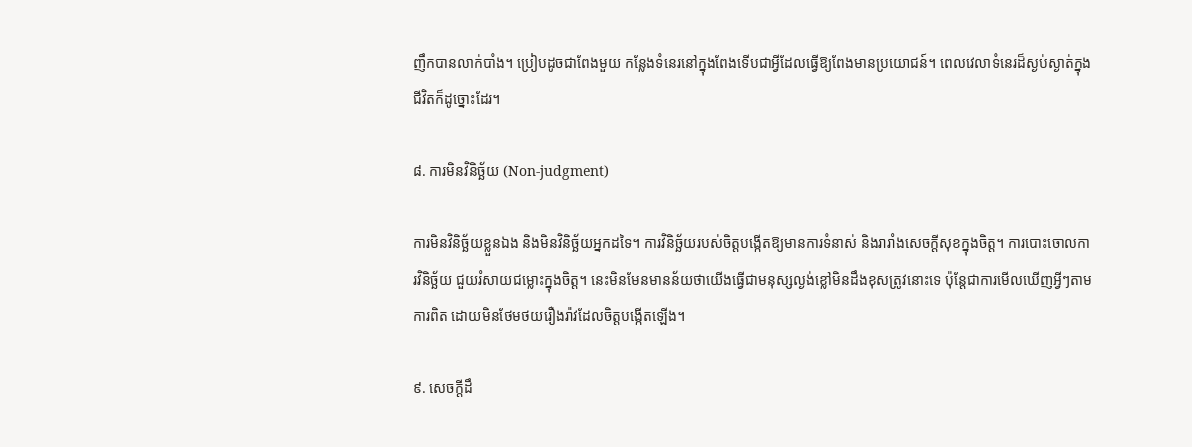ញឹកបានលាក់បាំង។ ប្រៀបដូចជាពែងមួយ កន្លែងទំនេរនៅក្នុងពែងទើបជាអ្វីដែលធ្វើឱ្យពែងមានប្រយោជន៍។ ពេលវេលាទំនេរដ៏ស្ងប់ស្ងាត់ក្នុងជីវិតក៏ដូច្នោះដែរ។

៨. ការមិនវិនិច្ឆ័យ (Non-judgment)

ការមិនវិនិច្ឆ័យខ្លួនឯង និងមិនវិនិច្ឆ័យអ្នកដទៃ។ ការវិនិច្ឆ័យរបស់ចិត្តបង្កើតឱ្យមានការទំនាស់ និងរារាំងសេចក្តីសុខក្នុងចិត្ត។ ការបោះចោលការវិនិច្ឆ័យ ជួយរំសាយជម្លោះក្នុងចិត្ត។ នេះមិនមែនមានន័យថាយើងធ្វើជាមនុស្សល្ងង់ខ្លៅមិនដឹងខុសត្រូវនោះទេ ប៉ុន្តែជាការមើលឃើញអ្វីៗតាមការពិត ដោយមិនថែមថយរឿងរ៉ាវដែលចិត្តបង្កើតឡើង។

៩. សេចក្តីដឹ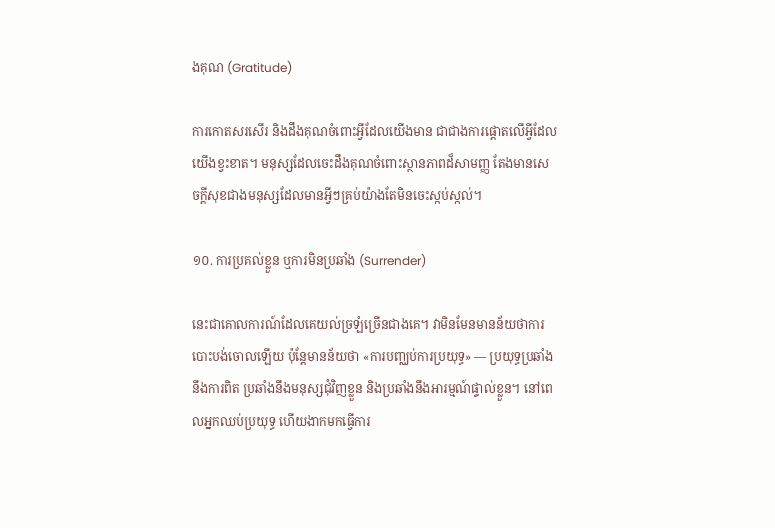ងគុណ (Gratitude)

ការកោតសរសើរ និងដឹងគុណចំពោះអ្វីដែលយើងមាន ជាជាងការផ្តោតលើអ្វីដែលយើងខ្វះខាត។ មនុស្សដែលចេះដឹងគុណចំពោះស្ថានភាពដ៏សាមញ្ញ តែងមានសេចក្តីសុខជាងមនុស្សដែលមានអ្វីៗគ្រប់យ៉ាងតែមិនចេះស្កប់ស្កល់។

១០. ការប្រគល់ខ្លួន ឬការមិនប្រឆាំង (Surrender)

នេះជាគោលការណ៍ដែលគេយល់ច្រឡំច្រើនជាងគេ។ វាមិនមែនមានន័យថាការបោះបង់ចោលឡើយ ប៉ុន្តែមានន័យថា «ការបញ្ឈប់ការប្រយុទ្ធ» — ប្រយុទ្ធប្រឆាំងនឹងការពិត ប្រឆាំងនឹងមនុស្សជុំវិញខ្លួន និងប្រឆាំងនឹងអារម្មណ៍ផ្ទាល់ខ្លួន។ នៅពេលអ្នកឈប់ប្រយុទ្ធ ហើយងាកមកធ្វើការ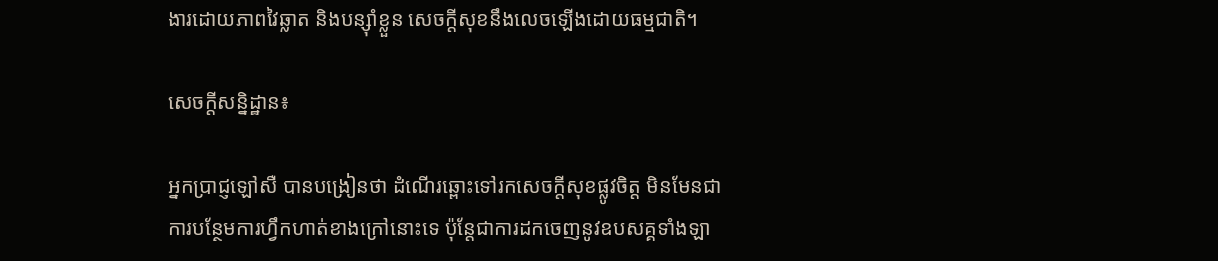ងារដោយភាពវៃឆ្លាត និងបន្ស៊ាំខ្លួន សេចក្តីសុខនឹងលេចឡើងដោយធម្មជាតិ។

សេចក្តីសន្និដ្ឋាន៖

អ្នកប្រាជ្ញឡៅសឺ បានបង្រៀនថា ដំណើរឆ្ពោះទៅរកសេចក្តីសុខផ្លូវចិត្ត មិនមែនជាការបន្ថែមការហ្វឹកហាត់ខាងក្រៅនោះទេ ប៉ុន្តែជាការដកចេញនូវឧបសគ្គទាំងឡា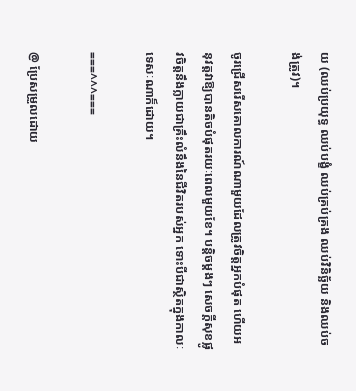យ (ឈប់ប្រយុទ្ធ ឈប់បង្ខំ ឈប់គ្រប់គ្រង ឈប់វិនិច្ឆ័យ និងឈប់ចង់ត្រូវ)។

ចូរជ្រើសរើសគោលការណ៍ណាមួយដែលត្រូវចិត្តអ្នកបំផុត ហើយអនុវត្តវាឱ្យបានតិចបំផុតរយៈពេលមួយខែ។ បន្តិចម្ដងៗ សេចក្តីសុខផ្លូវចិត្តនឹងក្លាយជាគ្រឹះលំនឹងនៃជីវិតរបស់អ្នក ទោះបីជាស្ថិតក្នុងកាលៈទេសៈណាក៏ដោយ។

===^^^===

@ ប្រែសម្រួលដោយ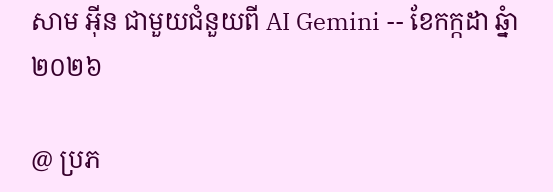សាម អ៊ីន ជាមួយជំនួយពី AI Gemini -- ខែកក្កដា ឆ្នំា២០២៦

@ ប្រភ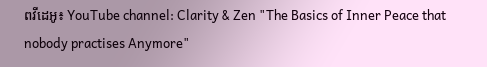ពវីដេអូ៖ YouTube channel: Clarity & Zen "The Basics of Inner Peace that nobody practises Anymore"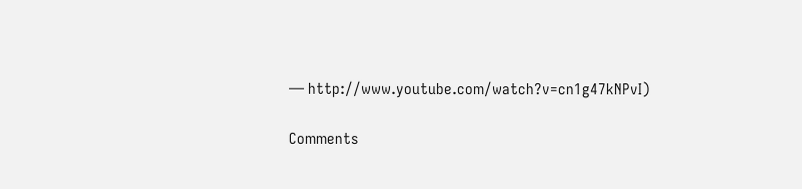— http://www.youtube.com/watch?v=cn1g47kNPvI)

Comments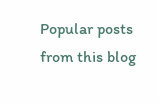Popular posts from this blog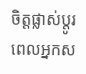ចិត្តផ្លាស់ប្តូរ ពេលអ្នកស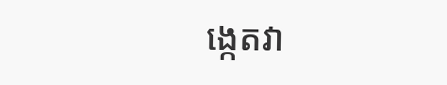ង្កេតវា